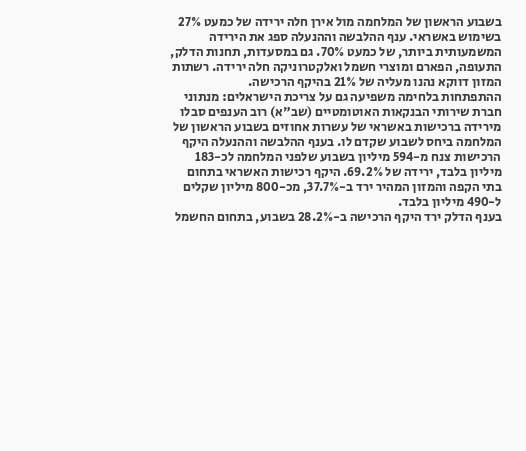בשבוע הראשון של המלחמה מול אירן חלה ירידה של כמעט 27% בשימוש באשראי. ענף ההלבשה וההנעלה ספג את הירידה המשמעותית ביותר, של כמעט 70%. גם במסעדות, תחנות הדלק, התעופה, הפארם ומוצרי חשמל ואלקטרוניקה חלה ירידה. רשתות המזון דווקא נהנו מעליה של 21% בהיקף הרכישה.
ההתפתחות בלחימה משפיעה גם על צריכת הישראלים: מנתוני חברת שירותי הבנקאות האוטומטיים (שב"א) רוב הענפים סבלו מירידה ברכישות באשראי של עשרות אחוזים בשבוע הראשון של המלחמה ביחס לשבוע שקדם לו. בענף ההלבשה וההנעלה היקף הרכישות צנח מ-594 מיליון בשבוע שלפני המלחמה לכ-183 מיליון בלבד, ירידה של 69.2%. היקף רכישות האשראי בתחום בתי הקפה והמזון המהיר ירד ב-37.7%, מכ-800 מיליון שקלים ל-490 מיליון בלבד.
בענף הדלק ירד היקף הרכישה ב-28.2% בשבוע, בתחום החשמל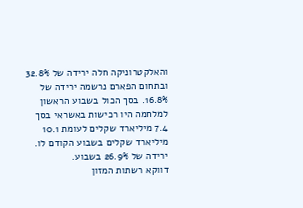והאלקטרוניקה חלה ירידה של 32.8% ובתחום הפארם נרשמה ירידה של 16.8%. בסך הכול בשבוע הראשון למלחמה היו רכישות באשראי בסך 7.4 מיליארד שקלים לעומת 10.1 מיליארד שקלים בשבוע הקודם לו. ירידה של 26.9% בשבוע.
דווקא רשתות המזון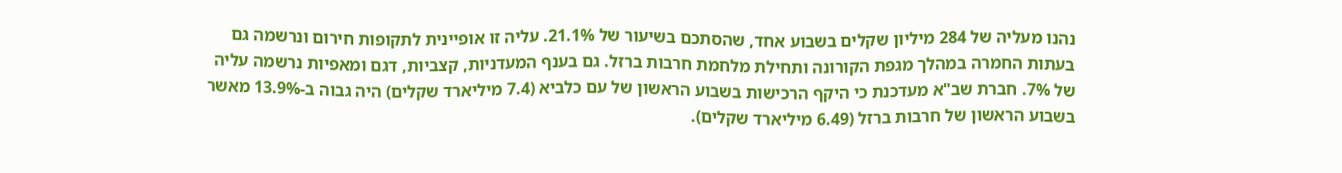נהנו מעליה של 284 מיליון שקלים בשבוע אחד, שהסתכם בשיעור של 21.1%. עליה זו אופיינית לתקופות חירום ונרשמה גם בעתות החמרה במהלך מגפת הקורונה ותחילת מלחמת חרבות ברזל. גם בענף המעדניות, קצביות, דגם ומאפיות נרשמה עליה של 7%. חברת שב"א מעדכנת כי היקף הרכישות בשבוע הראשון של עם כלביא (7.4 מיליארד שקלים) היה גבוה ב-13.9% מאשר בשבוע הראשון של חרבות ברזל (6.49 מיליארד שקלים).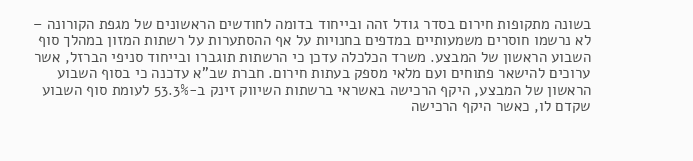בשונה מתקופות חירום בסדר גודל זהה ובייחוד בדומה לחודשים הראשונים של מגפת הקורונה – לא נרשמו חוסרים משמעותיים במדפים בחנויות על אף ההסתערות על רשתות המזון במהלך סוף השבוע הראשון של המבצע. משרד הכלכלה עדכן כי הרשתות תוגברו ובייחוד סניפי הברזל, אשר ערוכים להישאר פתוחים ועם מלאי מספק בעתות חירום. חברת שב"א עדכנה כי בסוף השבוע הראשון של המבצע, היקף הרכישה באשראי ברשתות השיווק זינק ב-53.3% לעומת סוף השבוע שקדם לו, כאשר היקף הרכישה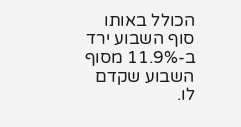הכולל באותו סוף השבוע ירד ב-11.9% מסוף השבוע שקדם לו.